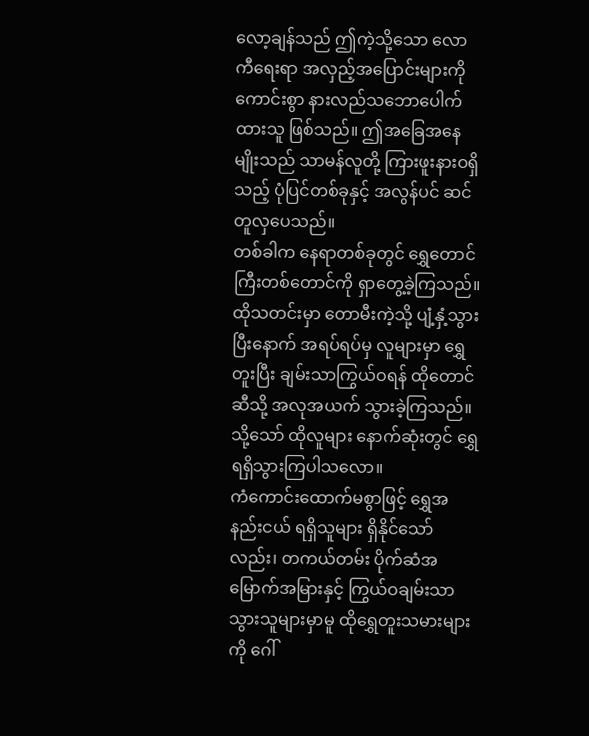လော့ချန်သည် ဤကဲ့သို့သော လောကီရေးရာ အလှည့်အပြောင်းများကို ကောင်းစွာ နားလည်သဘောပေါက်ထားသူ ဖြစ်သည်။ ဤအခြေအနေမျိုးသည် သာမန်လူတို့ ကြားဖူးနားဝရှိသည့် ပုံပြင်တစ်ခုနှင့် အလွန်ပင် ဆင်တူလှပေသည်။
တစ်ခါက နေရာတစ်ခုတွင် ရွှေတောင်ကြီးတစ်တောင်ကို ရှာတွေ့ခဲ့ကြသည်။ ထိုသတင်းမှာ တောမီးကဲ့သို့ ပျံ့နှံ့သွားပြီးနောက် အရပ်ရပ်မှ လူများမှာ ရွှေတူးပြီး ချမ်းသာကြွယ်ဝရန် ထိုတောင်ဆီသို့ အလုအယက် သွားခဲ့ကြသည်။
သို့သော် ထိုလူများ နောက်ဆုံးတွင် ရွှေ ရရှိသွားကြပါသလော။
ကံကောင်းထောက်မစွာဖြင့် ရွှေအနည်းငယ် ရရှိသူများ ရှိနိုင်သော်လည်း၊ တကယ်တမ်း ပိုက်ဆံအမြောက်အမြားနှင့် ကြွယ်ဝချမ်းသာသွားသူများမှာမူ ထိုရွှေတူးသမားများကို ဂေါ်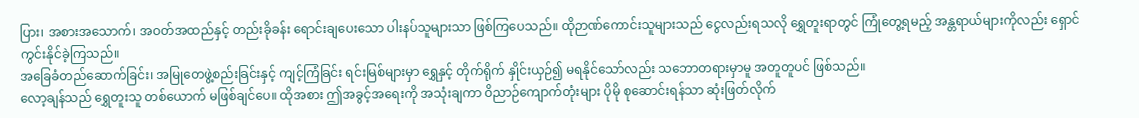ပြား၊ အစားအသောက်၊ အဝတ်အထည်နှင့် တည်းခိုခန်း ရောင်းချပေးသော ပါးနပ်သူများသာ ဖြစ်ကြပေသည်။ ထိုဉာဏ်ကောင်းသူများသည် ငွေလည်းရသလို ရွှေတူးရာတွင် ကြုံတွေ့ရမည့် အန္တရာယ်များကိုလည်း ရှောင်ကွင်းနိုင်ခဲ့ကြသည်။
အခြေခံတည်ဆောက်ခြင်း၊ အမြုတေဖွဲ့စည်းခြင်းနှင့် ကျင့်ကြံခြင်း ရင်းမြစ်များမှာ ရွှေနှင့် တိုက်ရိုက် နှိုင်းယှဉ်၍ မရနိုင်သော်လည်း သဘောတရားမှာမူ အတူတူပင် ဖြစ်သည်။
လော့ချန်သည် ရွှေတူးသူ တစ်ယောက် မဖြစ်ချင်ပေ။ ထိုအစား ဤအခွင့်အရေးကို အသုံးချကာ ဝိညာဉ်ကျောက်တုံးများ ပိုမို စုဆောင်းရန်သာ ဆုံးဖြတ်လိုက်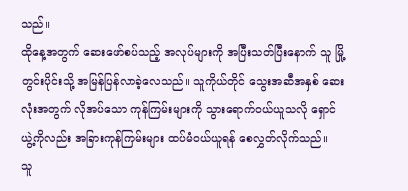သည်။
ထိုနေ့အတွက် ဆေးဖော်စပ်သည့် အလုပ်များကို အပြီးသတ်ပြီးနောက် သူ မြို့တွင်းပိုင်းသို့ အမြန်ပြန်လာခဲ့လေသည်။ သူကိုယ်တိုင် သွေးအဆီအနှစ် ဆေးလုံးအတွက် လိုအပ်သော ကုန်ကြမ်းများကို သွားရောက်ဝယ်ယူသလို ရှောင်ယွဲ့ကိုလည်း အခြားကုန်ကြမ်းများ ထပ်မံဝယ်ယူရန် စေလွှတ်လိုက်သည်။
သူ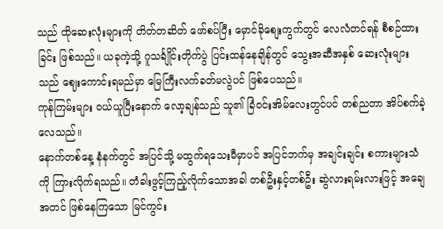သည် ထိုဆေးလုံးများကို တိတ်တဆိတ် ဖော်စပ်ပြီး မှောင်ခိုစျေးကွက်တွင် လေလံတင်ရန် စီစဉ်ထားခြင်း ဖြစ်သည်။ ယခုကဲ့သို့ ဂူသင်္ချိုင်းတိုက်ပွဲ ပြင်းထန်နေချိန်တွင် သွေးအဆီအနှစ် ဆေးလုံးများသည် ဈေးကောင်းရမည်မှာ မြေကြီးလက်ခတ်မလွဲပင် ဖြစ်ပေသည်။
ကုန်ကြမ်းများ ဝယ်ယူပြီးနောက် လော့ချန်သည် သူ၏ ခြံဝင်းအိမ်လေးတွင်ပင် တစ်ညတာ အိပ်စက်ခဲ့လေသည်။
နောက်တစ်နေ့ နံနက်တွင် အပြင်သို့ မထွက်ရသေးမီမှာပင် အပြင်ဘက်မှ အချင်းချင်း စကားများသံကို ကြားလိုက်ရသည်။ တံခါးဖွင့်ကြည့်လိုက်သောအခါ တစ်ဦးနှင့်တစ်ဦး ဆွဲလားရမ်းလားဖြင့် အချေအတင် ဖြစ်နေကြသော မြင်ကွင်း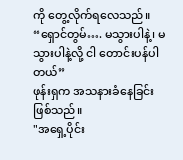ကို တွေ့လိုက်ရလေသည်။
“ရှောင်တွမ်…. မသွားပါနဲ့၊ မသွားပါနဲ့လို့ ငါ တောင်းပန်ပါတယ်”
ဖုန်းရှက အသနားခံနေခြင်း ဖြစ်သည်။
"အရှေ့ပိုင်း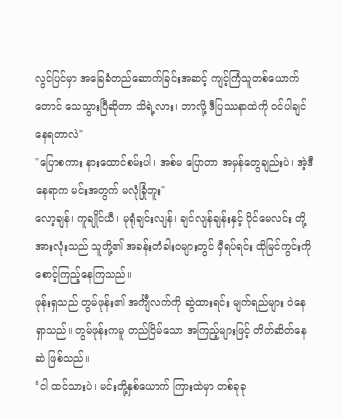လွင်ပြင်မှာ အခြေခံတည်ဆောက်ခြင်းအဆင့် ကျင့်ကြံသူတစ်ယောက်တောင် သေသွားပြီဆိုတာ သိရဲ့လား၊ ဘာလို့ ဒီပြဿနာထဲကို ဝင်ပါချင်နေရတာလဲ"
"ပြောစကား နားထောင်စမ်းပါ၊ အစ်မ ပြောတာ အမှန်တွေချည်းပဲ၊ အဲ့ဒီနေရာက မင်းအတွက် မလုံခြုံဘူး"
လော့ချန်၊ ကူချိုင်ယီ၊ မုရုံချင်းလျန်၊ ချင်လျန်ချန်းနှင့် ပိုင်မေလင်း တို့အားလုံးသည် သူတို့၏ အခန်းတံခါးဝများတွင် မှီရပ်ရင်း ထိုမြင်ကွင်းကို စောင့်ကြည့်နေကြသည်။
ဖုန်းရှသည် တွမ်ဖုန်း၏ အင်္ကျီလက်ကို ဆွဲထားရင်း မျက်ရည်များ ဝဲနေရှာသည်။ တွမ်ဖုန်းကမူ တည်ငြိမ်သော အကြည့်များဖြင့် တိတ်ဆိတ်နေဆဲ ဖြစ်သည်။
‘ငါ ထင်သားပဲ၊ မင်းတို့နှစ်ယောက် ကြားထဲမှာ တစ်ခုခု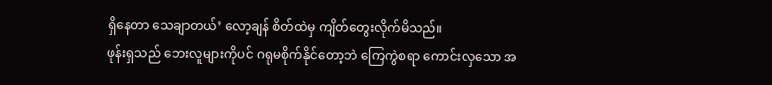ရှိနေတာ သေချာတယ်’ လော့ချန် စိတ်ထဲမှ ကျိတ်တွေးလိုက်မိသည်။
ဖုန်းရှသည် ဘေးလူများကိုပင် ဂရုမစိုက်နိုင်တော့ဘဲ ကြေကွဲစရာ ကောင်းလှသော အ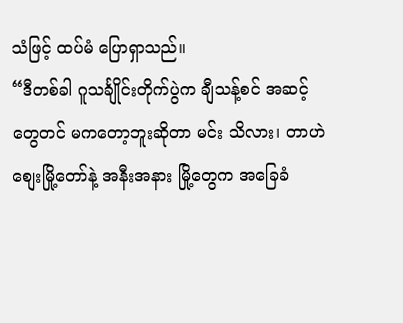သံဖြင့် ထပ်မံ ပြောရှာသည်။
“ဒီတစ်ခါ ဂူသင်္ချိုင်းတိုက်ပွဲက ချီသန့်စင် အဆင့်တွေတင် မကတော့ဘူးဆိုတာ မင်း သိလား၊ တာဟဲစျေးမြို့တော်နဲ့ အနီးအနား မြို့တွေက အခြေခံ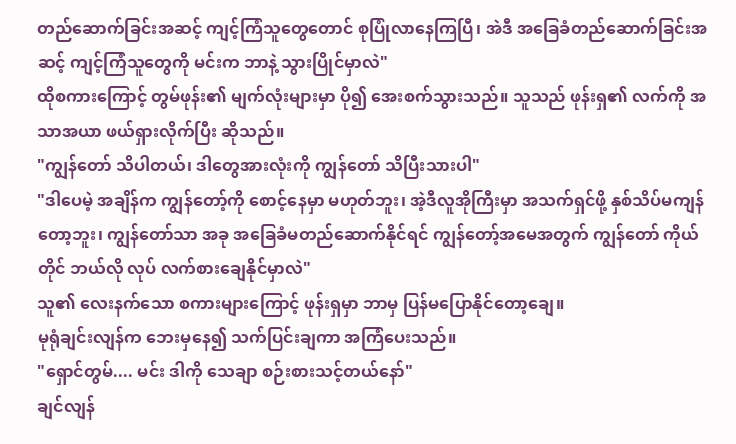တည်ဆောက်ခြင်းအဆင့် ကျင့်ကြံသူတွေတောင် စုပြုံလာနေကြပြီ၊ အဲဒီ အခြေခံတည်ဆောက်ခြင်းအဆင့် ကျင့်ကြံသူတွေကို မင်းက ဘာနဲ့ သွားပြိုင်မှာလဲ"
ထိုစကားကြောင့် တွမ်ဖုန်း၏ မျက်လုံးများမှာ ပို၍ အေးစက်သွားသည်။ သူသည် ဖုန်းရှ၏ လက်ကို အသာအယာ ဖယ်ရှားလိုက်ပြီး ဆိုသည်။
"ကျွန်တော် သိပါတယ်၊ ဒါတွေအားလုံးကို ကျွန်တော် သိပြီးသားပါ"
"ဒါပေမဲ့ အချိန်က ကျွန်တော့်ကို စောင့်နေမှာ မဟုတ်ဘူး၊ အဲ့ဒီလူအိုကြီးမှာ အသက်ရှင်ဖို့ နှစ်သိပ်မကျန်တော့ဘူး၊ ကျွန်တော်သာ အခု အခြေခံမတည်ဆောက်နိုင်ရင် ကျွန်တော့်အမေအတွက် ကျွန်တော် ကိုယ်တိုင် ဘယ်လို လုပ် လက်စားချေနိုင်မှာလဲ"
သူ၏ လေးနက်သော စကားများကြောင့် ဖုန်းရှမှာ ဘာမှ ပြန်မပြောနိုင်တော့ချေ။
မုရုံချင်းလျန်က ဘေးမှနေ၍ သက်ပြင်းချကာ အကြံပေးသည်။
"ရှောင်တွမ်.... မင်း ဒါကို သေချာ စဉ်းစားသင့်တယ်နော်"
ချင်လျန်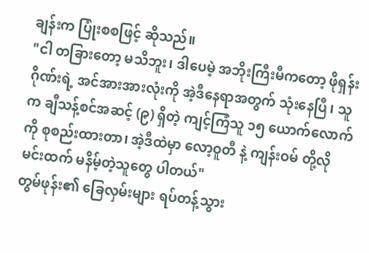ချန်းက ပြုံးစစဖြင့် ဆိုသည်။
"ငါ တခြားတော့ မသိဘူး၊ ဒါပေမဲ့ အဘိုးကြီးမီကတော့ ဖိုရှန်းဂိုဏ်းရဲ့ အင်အားအားလုံးကို အဲ့ဒီနေရာအတွက် သုံးနေပြီ၊ သူက ချီသန့်စင်အဆင့် (၉) ရှိတဲ့ ကျင့်ကြံသူ ၁၅ ယောက်လောက်ကို စုစည်းထားတာ၊ အဲ့ဒီထဲမှာ လော့ဝူတီ နဲ့ ကျန်းဝမ် တို့လို မင်းထက် မနိမ့်တဲ့သူတွေ ပါတယ်"
တွမ်ဖုန်း၏ ခြေလှမ်းများ ရပ်တန့်သွား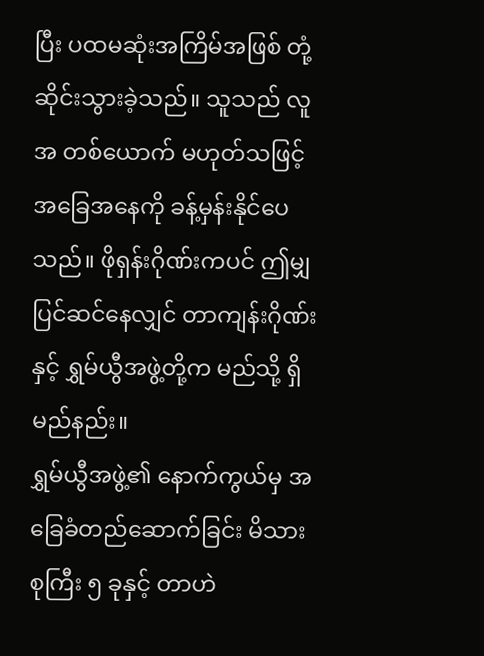ပြီး ပထမဆုံးအကြိမ်အဖြစ် တုံ့ဆိုင်းသွားခဲ့သည်။ သူသည် လူအ တစ်ယောက် မဟုတ်သဖြင့် အခြေအနေကို ခန့်မှန်းနိုင်ပေသည်။ ဖိုရှန်းဂိုဏ်းကပင် ဤမျှ ပြင်ဆင်နေလျှင် တာကျန်းဂိုဏ်းနှင့် ရွှမ်ယွီအဖွဲ့တို့က မည်သို့ ရှိမည်နည်း။
ရွှမ်ယွီအဖွဲ့၏ နောက်ကွယ်မှ အခြေခံတည်ဆောက်ခြင်း မိသားစုကြီး ၅ ခုနှင့် တာဟဲ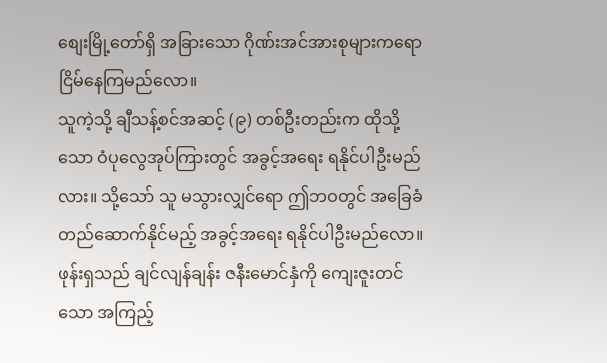စျေးမြို့တော်ရှိ အခြားသော ဂိုဏ်းအင်အားစုများကရော ငြိမ်နေကြမည်လော။
သူကဲ့သို့ ချီသန့်စင်အဆင့် (၉) တစ်ဦးတည်းက ထိုသို့သော ဝံပုလွေအုပ်ကြားတွင် အခွင့်အရေး ရနိုင်ပါဦးမည်လား။ သို့သော် သူ မသွားလျှင်ရော ဤဘဝတွင် အခြေခံတည်ဆောက်နိုင်မည့် အခွင့်အရေး ရနိုင်ပါဦးမည်လော။
ဖုန်းရှသည် ချင်လျန်ချန်း ဇနီးမောင်နှံကို ကျေးဇူးတင်သော အကြည့်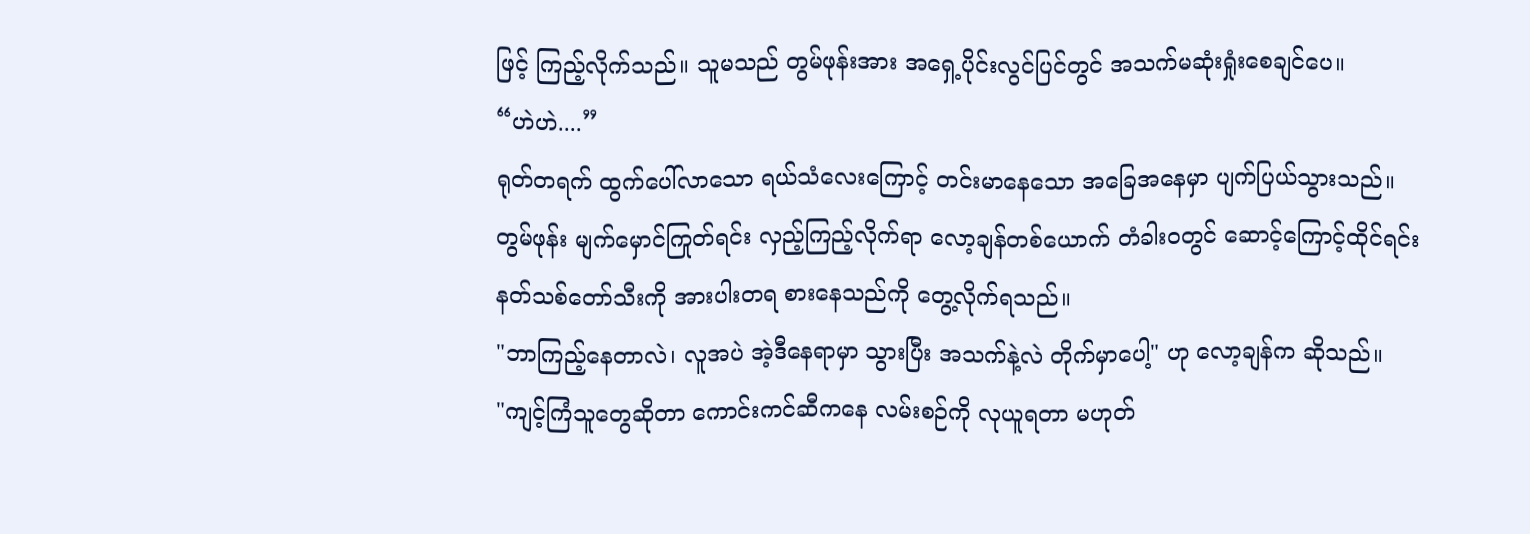ဖြင့် ကြည့်လိုက်သည်။ သူမသည် တွမ်ဖုန်းအား အရှေ့ပိုင်းလွင်ပြင်တွင် အသက်မဆုံးရှုံးစေချင်ပေ။
“ဟဲဟဲ....”
ရုတ်တရက် ထွက်ပေါ်လာသော ရယ်သံလေးကြောင့် တင်းမာနေသော အခြေအနေမှာ ပျက်ပြယ်သွားသည်။
တွမ်ဖုန်း မျက်မှောင်ကြုတ်ရင်း လှည့်ကြည့်လိုက်ရာ လော့ချန်တစ်ယောက် တံခါးဝတွင် ဆောင့်ကြောင့်ထိုင်ရင်း နတ်သစ်တော်သီးကို အားပါးတရ စားနေသည်ကို တွေ့လိုက်ရသည်။
"ဘာကြည့်နေတာလဲ၊ လူအပဲ အဲ့ဒီနေရာမှာ သွားပြီး အသက်နဲ့လဲ တိုက်မှာပေါ့" ဟု လော့ချန်က ဆိုသည်။
"ကျင့်ကြံသူတွေဆိုတာ ကောင်းကင်ဆီကနေ လမ်းစဉ်ကို လုယူရတာ မဟုတ်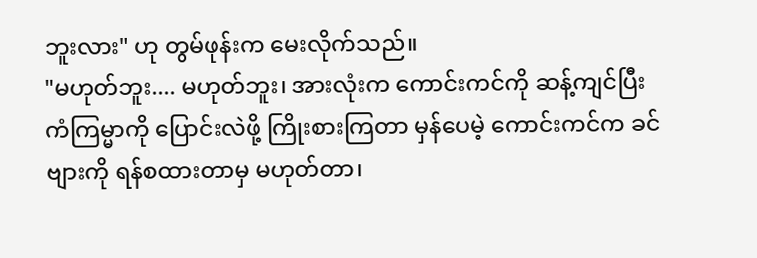ဘူးလား" ဟု တွမ်ဖုန်းက မေးလိုက်သည်။
"မဟုတ်ဘူး.... မဟုတ်ဘူး၊ အားလုံးက ကောင်းကင်ကို ဆန့်ကျင်ပြီး ကံကြမ္မာကို ပြောင်းလဲဖို့ ကြိုးစားကြတာ မှန်ပေမဲ့ ကောင်းကင်က ခင်ဗျားကို ရန်စထားတာမှ မဟုတ်တာ၊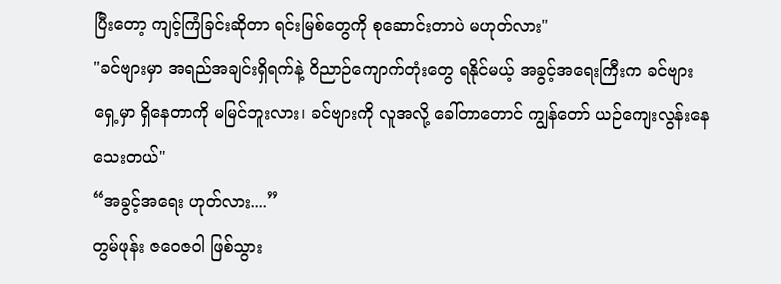ပြီးတော့ ကျင့်ကြံခြင်းဆိုတာ ရင်းမြစ်တွေကို စုဆောင်းတာပဲ မဟုတ်လား"
"ခင်ဗျားမှာ အရည်အချင်းရှိရက်နဲ့ ဝိညာဉ်ကျောက်တုံးတွေ ရနိုင်မယ့် အခွင့်အရေးကြီးက ခင်ဗျားရှေ့မှာ ရှိနေတာကို မမြင်ဘူးလား၊ ခင်ဗျားကို လူအလို့ ခေါ်တာတောင် ကျွန်တော် ယဉ်ကျေးလွန်းနေသေးတယ်"
“အခွင့်အရေး ဟုတ်လား....”
တွမ်ဖုန်း ဇဝေဇဝါ ဖြစ်သွား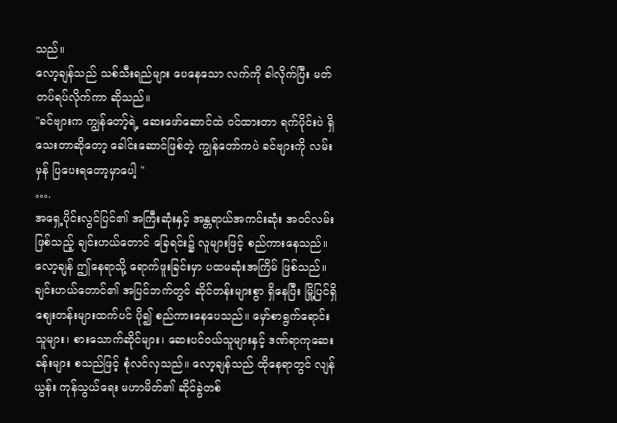သည်။
လော့ချန်သည် သစ်သီးရည်များ ပေနေသော လက်ကို ခါလိုက်ပြီး မတ်တပ်ရပ်လိုက်ကာ ဆိုသည်။
"ခင်ဗျားက ကျွန်တော့်ရဲ့ ဆေးဖော်ဆောင်ထဲ ဝင်ထားတာ ရက်ပိုင်းပဲ ရှိသေးတာဆိုတော့ ခေါင်းဆောင်ဖြစ်တဲ့ ကျွန်တော်ကပဲ ခင်ဗျားကို လမ်းမှန် ပြပေးရတော့မှာပေါ့ "
….
အရှေ့ပိုင်းလွင်ပြင်၏ အကြီးဆုံးနှင့် အန္တရာယ်အကင်းဆုံး အဝင်လမ်းဖြစ်သည့် ချင်းဟယ်တောင် ခြေရင်း၌ လူများဖြင့် စည်ကားနေသည်။
လော့ချန် ဤနေရာသို့ ရောက်ဖူးခြင်းမှာ ပထမဆုံးအကြိမ် ဖြစ်သည်။
ချင်းဟယ်တောင်၏ အပြင်ဘက်တွင် ဆိုင်တန်းများစွာ ရှိနေပြီး မြို့ပြင်ရှိ စျေးတန်းများထက်ပင် ပို၍ စည်ကားနေပေသည်။ မှော်စာရွက်ရောင်းသူများ၊ စားသောက်ဆိုင်များ၊ ဆေးပင်ဝယ်သူများနှင့် ဒဏ်ရာကုဆေးခန်းများ စသည်ဖြင့် စုံလင်လှသည်။ လော့ချန်သည် ထိုနေရာတွင် လျန်ယွန်း ကုန်သွယ်ရေး မဟာမိတ်၏ ဆိုင်ခွဲတစ်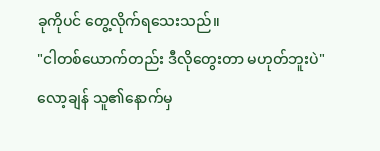ခုကိုပင် တွေ့လိုက်ရသေးသည်။
"ငါတစ်ယောက်တည်း ဒီလိုတွေးတာ မဟုတ်ဘူးပဲ"
လော့ချန် သူ၏နောက်မှ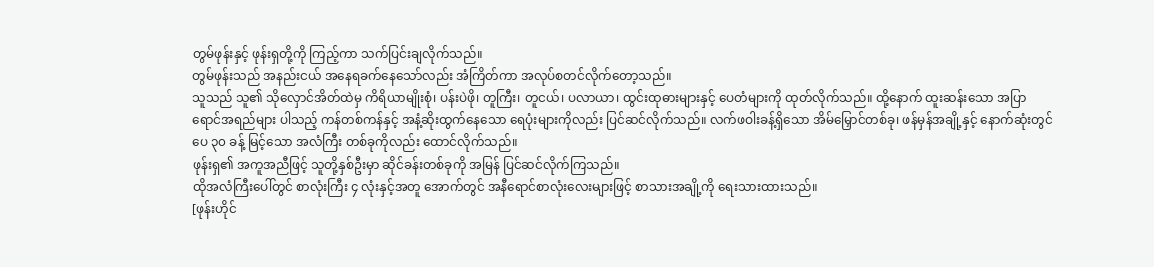တွမ်ဖုန်းနှင့် ဖုန်းရှတို့ကို ကြည့်ကာ သက်ပြင်းချလိုက်သည်။
တွမ်ဖုန်းသည် အနည်းငယ် အနေရခက်နေသော်လည်း အံကြိတ်ကာ အလုပ်စတင်လိုက်တော့သည်။
သူသည် သူ၏ သိုလှောင်အိတ်ထဲမှ ကိရိယာမျိုးစုံ၊ ပန်းပဲဖို၊ တူကြီး၊ တူငယ်၊ ပလာယာ၊ ထွင်းထုဓားများနှင့် ပေတံများကို ထုတ်လိုက်သည်။ ထို့နောက် ထူးဆန်းသော အပြာရောင်အရည်များ ပါသည့် ကန်တစ်ကန်နှင့် အနံ့ဆိုးထွက်နေသော ရေပုံးများကိုလည်း ပြင်ဆင်လိုက်သည်။ လက်ဖဝါးခန့်ရှိသော အိမ်မြှောင်တစ်ခု၊ ဖန်မှန်အချို့နှင့် နောက်ဆုံးတွင် ပေ ၃၀ ခန့် မြင့်သော အလံကြီး တစ်ခုကိုလည်း ထောင်လိုက်သည်။
ဖုန်းရှ၏ အကူအညီဖြင့် သူတို့နှစ်ဦးမှာ ဆိုင်ခန်းတစ်ခုကို အမြန် ပြင်ဆင်လိုက်ကြသည်။
ထိုအလံကြီးပေါ်တွင် စာလုံးကြီး ၄ လုံးနှင့်အတူ အောက်တွင် အနီရောင်စာလုံးလေးများဖြင့် စာသားအချို့ကို ရေးသားထားသည်။
[ဖုန်းဟိုင်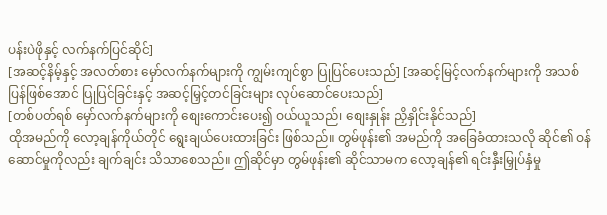ပန်းပဲဖိုနှင့် လက်နက်ပြင်ဆိုင်]
[အဆင့်နိမ့်နှင့် အလတ်စား မှော်လက်နက်များကို ကျွမ်းကျင်စွာ ပြုပြင်ပေးသည်] [အဆင့်မြင့်လက်နက်များကို အသစ်ပြန်ဖြစ်အောင် ပြုပြင်ခြင်းနှင့် အဆင့်မြှင့်တင်ခြင်းများ လုပ်ဆောင်ပေးသည်]
[တစ်ပတ်ရစ် မှော်လက်နက်များကို စျေးကောင်းပေး၍ ဝယ်ယူသည်၊ စျေးနှုန်း ညှိနှိုင်းနိုင်သည်]
ထိုအမည်ကို လော့ချန်ကိုယ်တိုင် ရွေးချယ်ပေးထားခြင်း ဖြစ်သည်။ တွမ်ဖုန်း၏ အမည်ကို အခြေခံထားသလို ဆိုင်၏ ဝန်ဆောင်မှုကိုလည်း ချက်ချင်း သိသာစေသည်။ ဤဆိုင်မှာ တွမ်ဖုန်း၏ ဆိုင်သာမက လော့ချန်၏ ရင်းနှီးမြှုပ်နှံမှု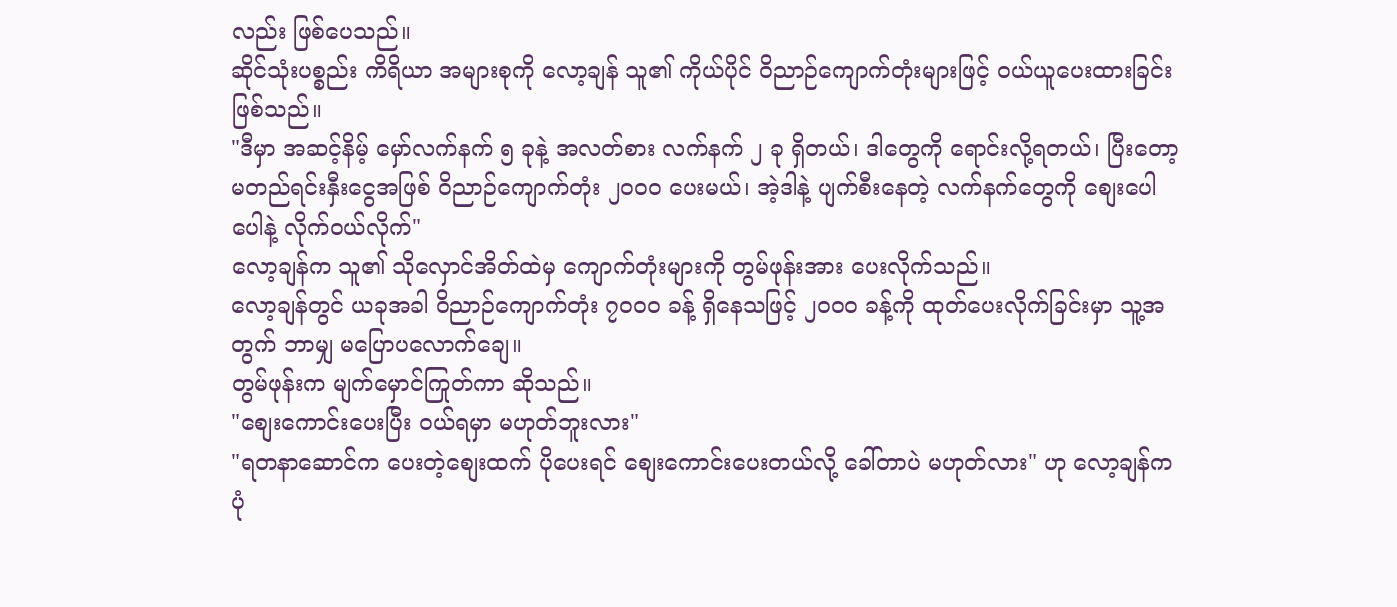လည်း ဖြစ်ပေသည်။
ဆိုင်သုံးပစ္စည်း ကိရိယာ အများစုကို လော့ချန် သူ၏ ကိုယ်ပိုင် ဝိညာဉ်ကျောက်တုံးများဖြင့် ဝယ်ယူပေးထားခြင်း ဖြစ်သည်။
"ဒီမှာ အဆင့်နိမ့် မှော်လက်နက် ၅ ခုနဲ့ အလတ်စား လက်နက် ၂ ခု ရှိတယ်၊ ဒါတွေကို ရောင်းလို့ရတယ်၊ ပြီးတော့ မတည်ရင်းနှီးငွေအဖြစ် ဝိညာဉ်ကျောက်တုံး ၂၀၀၀ ပေးမယ်၊ အဲ့ဒါနဲ့ ပျက်စီးနေတဲ့ လက်နက်တွေကို စျေးပေါပေါနဲ့ လိုက်ဝယ်လိုက်"
လော့ချန်က သူ၏ သိုလှောင်အိတ်ထဲမှ ကျောက်တုံးများကို တွမ်ဖုန်းအား ပေးလိုက်သည်။
လော့ချန်တွင် ယခုအခါ ဝိညာဉ်ကျောက်တုံး ၇၀၀၀ ခန့် ရှိနေသဖြင့် ၂၀၀၀ ခန့်ကို ထုတ်ပေးလိုက်ခြင်းမှာ သူ့အတွက် ဘာမျှ မပြောပလောက်ချေ။
တွမ်ဖုန်းက မျက်မှောင်ကြုတ်ကာ ဆိုသည်။
"စျေးကောင်းပေးပြီး ဝယ်ရမှာ မဟုတ်ဘူးလား"
"ရတနာဆောင်က ပေးတဲ့စျေးထက် ပိုပေးရင် စျေးကောင်းပေးတယ်လို့ ခေါ်တာပဲ မဟုတ်လား" ဟု လော့ချန်က ပုံ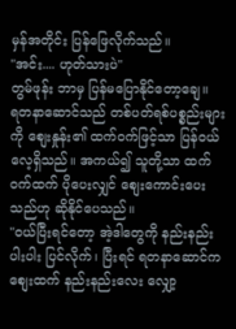မှန်အတိုင်း ပြန်ဖြေလိုက်သည်။
"အင်း.... ဟုတ်သားပဲ"
တွမ်ဖုန်း ဘာမှ ပြန်မပြောနိုင်တော့ချေ။
ရတနာဆောင်သည် တစ်ပတ်ရစ်ပစ္စည်းများကို စျေးနှုန်း၏ ထက်ဝက်ဖြင့်သာ ပြန်ဝယ်လေ့ရှိသည်။ အကယ်၍ သူတို့သာ ထက်ဝက်ထက် ပိုပေးလျှင် စျေးကောင်းပေးသည်ဟု ဆိုနိုင်ပေသည်။
"ဝယ်ပြီးရင်တော့ အဲ့ဒါတွေကို နည်းနည်းပါးပါး ပြင်လိုက်၊ ပြီးရင် ရတနာဆောင်က စျေးထက် နည်းနည်းလေး လျှော့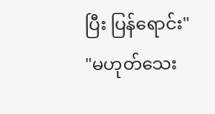ပြီး ပြန်ရောင်း"
"မဟုတ်သေး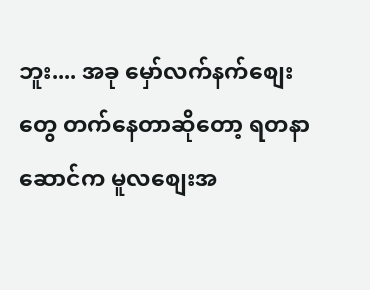ဘူး.... အခု မှော်လက်နက်စျေးတွေ တက်နေတာဆိုတော့ ရတနာဆောင်က မူလစျေးအ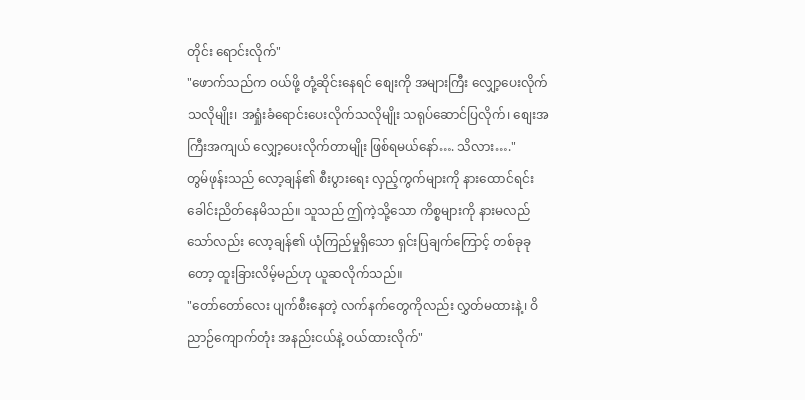တိုင်း ရောင်းလိုက်"
"ဖောက်သည်က ဝယ်ဖို့ တုံ့ဆိုင်းနေရင် စျေးကို အများကြီး လျှော့ပေးလိုက်သလိုမျိုး၊ အရှုံးခံရောင်းပေးလိုက်သလိုမျိုး သရုပ်ဆောင်ပြလိုက်၊ စျေးအကြီးအကျယ် လျှော့ပေးလိုက်တာမျိုး ဖြစ်ရမယ်နော်…. သိလား…."
တွမ်ဖုန်းသည် လော့ချန်၏ စီးပွားရေး လှည့်ကွက်များကို နားထောင်ရင်း ခေါင်းညိတ်နေမိသည်။ သူသည် ဤကဲ့သို့သော ကိစ္စများကို နားမလည်သော်လည်း လော့ချန်၏ ယုံကြည်မှုရှိသော ရှင်းပြချက်ကြောင့် တစ်ခုခုတော့ ထူးခြားလိမ့်မည်ဟု ယူဆလိုက်သည်။
"တော်တော်လေး ပျက်စီးနေတဲ့ လက်နက်တွေကိုလည်း လွှတ်မထားနဲ့၊ ဝိညာဉ်ကျောက်တုံး အနည်းငယ်နဲ့ ဝယ်ထားလိုက်"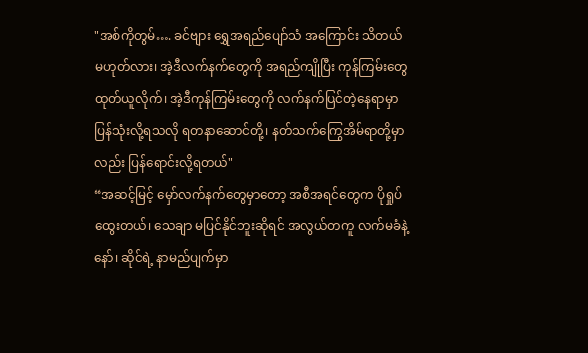"အစ်ကိုတွမ်…. ခင်ဗျား ရွှေအရည်ပျော်သံ အကြောင်း သိတယ် မဟုတ်လား၊ အဲ့ဒီလက်နက်တွေကို အရည်ကျိုပြီး ကုန်ကြမ်းတွေ ထုတ်ယူလိုက်၊ အဲ့ဒီကုန်ကြမ်းတွေကို လက်နက်ပြင်တဲ့နေရာမှာ ပြန်သုံးလို့ရသလို ရတနာဆောင်တို့၊ နတ်သက်ကြွေအိမ်ရာတို့မှာလည်း ပြန်ရောင်းလို့ရတယ်"
“အဆင့်မြင့် မှော်လက်နက်တွေမှာတော့ အစီအရင်တွေက ပိုရှုပ်ထွေးတယ်၊ သေချာ မပြင်နိုင်ဘူးဆိုရင် အလွယ်တကူ လက်မခံနဲ့နော်၊ ဆိုင်ရဲ့ နာမည်ပျက်မှာ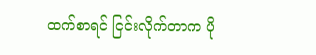ထက်စာရင် ငြင်းလိုက်တာက ပို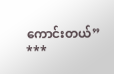ကောင်းတယ်”
***